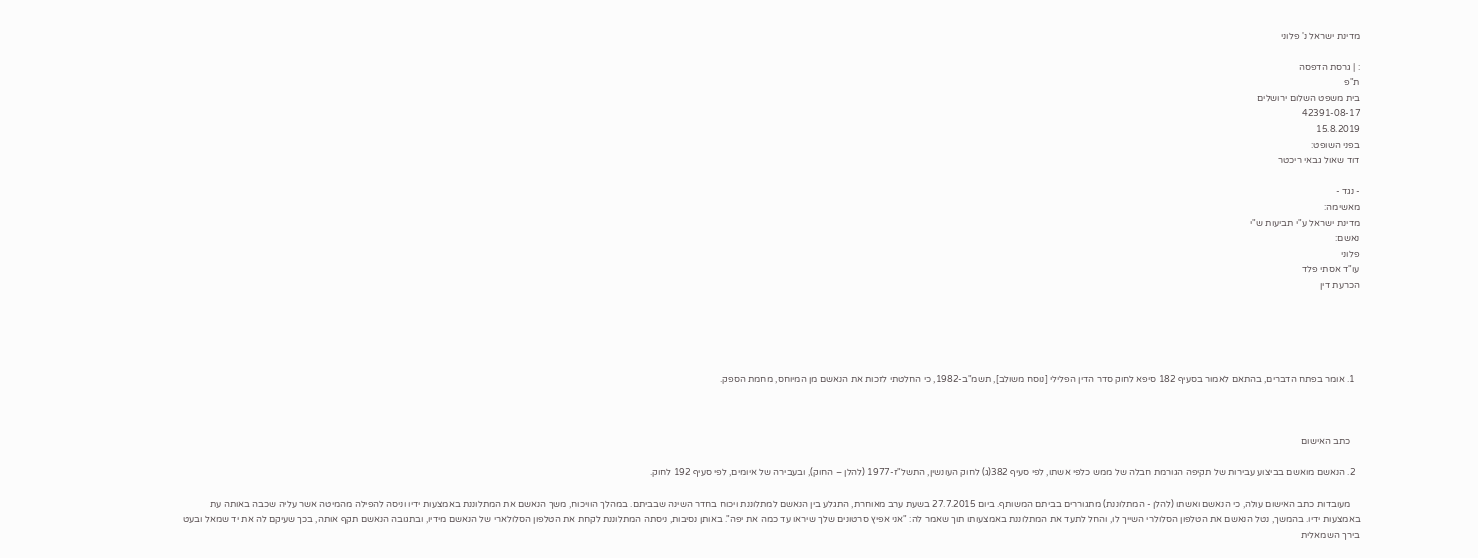מדינת ישראל נ' פלוני

: | גרסת הדפסה
ת"פ
בית משפט השלום ירושלים
42391-08-17
15.8.2019
בפני השופט:
דוד שאול גבאי ריכטר

- נגד -
מאשימה:
מדינת ישראל ע"י תביעות ש"י
נאשם:
פלוני
עו"ד אסתי פלד
הכרעת דין





  1. אומר בפתח הדברים, בהתאם לאמור בסעיף 182 סיפא לחוק סדר הדין הפלילי [נוסח משולב], תשמ"ב-1982, כי החלטתי לזכות את הנאשם מן המיוחס, מחמת הספק.



    כתב האישום

  2. הנאשם מואשם בביצוע עבירות של תקיפה הגורמת חבלה של ממש כלפי אשתו, לפי סעיף 382(ג) לחוק העונשין, התשל"ז-1977 (להלן – החוק), ובעבירה של איומים, לפי סעיף 192 לחוק.

    מעובדות כתב האישום עולה, כי הנאשם ואשתו (להלן - המתלוננת) מתגוררים בביתם המשותף. ביום 27.7.2015 בשעת ערב מאוחרת, התגלע בין הנאשם למתלוננת ויכוח בחדר השינה שבביתם. במהלך הוויכוח, משך הנאשם את המתלוננת באמצעות ידיו וניסה להפילה מהמיטה אשר עליה שכבה באותה עת באמצעות ידיו. בהמשך, נטל הנאשם את הטלפון הסלולרי השייך לו, והחל לתעד את המתלוננת באמצעותו תוך שאמר לה: "אני אפיץ סרטונים שלך שיראו עד כמה את יפה". באותן נסיבות, ניסתה המתלוננת לקחת את הטלפון הסלולארי של הנאשם מידיו, ובתגובה הנאשם תקף אותה, בכך שעיקם לה את יד שמאל ובעט בירך השמאלית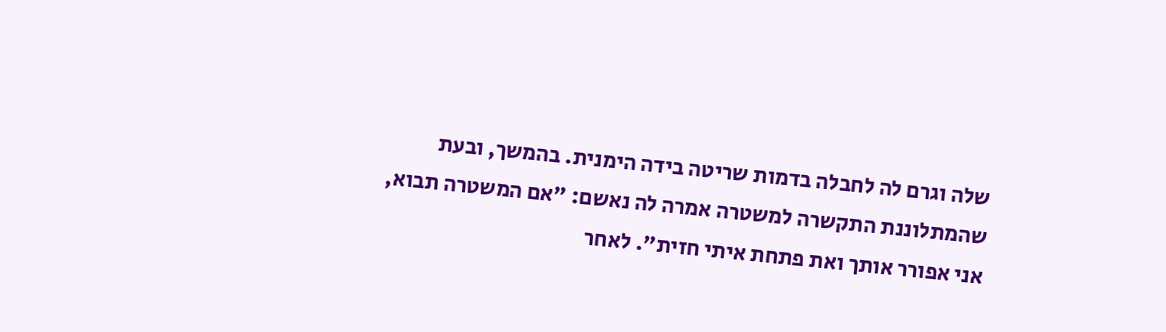שלה וגרם לה לחבלה בדמות שריטה בידה הימנית. בהמשך, ובעת שהמתלוננת התקשרה למשטרה אמרה לה נאשם: "אם המשטרה תבוא, אני אפורר אותך ואת פתחת איתי חזית". לאחר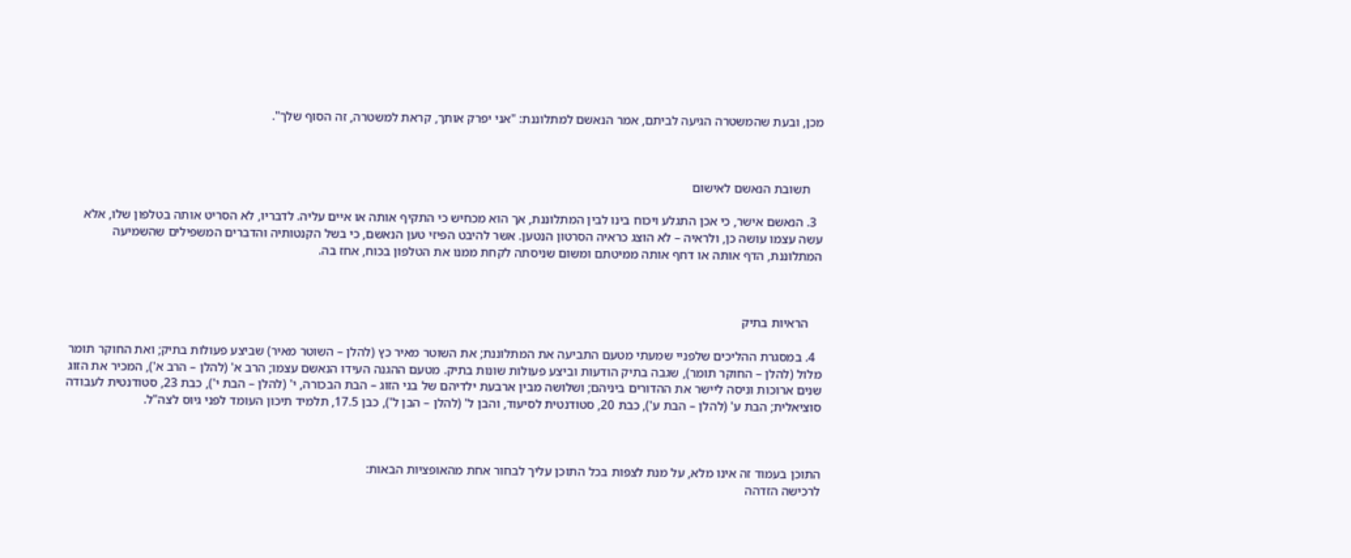מכן, ובעת שהמשטרה הגיעה לביתם, אמר הנאשם למתלוננת: "אני יפרק אותך, קראת למשטרה, זה הסוף שלך".



    תשובת הנאשם לאישום

  3. הנאשם אישר, כי אכן התגלע ויכוח בינו לבין המתלוננת, אך הוא מכחיש כי התקיף אותה או איים עליה. לדבריו, לא הסריט אותה בטלפון שלו, אלא עשה עצמו עושה כן, ולראיה – לא הוצג כראיה הסרטון הנטען. אשר להיבט הפיזי טען הנאשם, כי בשל הקנטותיה והדברים המשפילים שהשמיעה המתלוננת, הדף אותה או דחף אותה ממיטתם ומשום שניסתה לקחת ממנו את הטלפון בכוח, אחז בה.



    הראיות בתיק

  4. במסגרת ההליכים שלפניי שמעתי מטעם התביעה את המתלוננת; את השוטר מאיר כץ (להלן – השוטר מאיר) שביצע פעולות בתיק; ואת החוקר תומר מלול (להלן – החוקר תומר), שגבה בתיק הודעות וביצע פעולות שונות בתיק. מטעם ההגנה העידו הנאשם עצמו; הרב א' (להלן – הרב א'), המכיר את הזוג שנים ארוכות וניסה ליישר את ההדורים ביניהם; ושלושה מבין ארבעת ילדיהם של בני הזוג – הבת הבכורה, י' (להלן – הבת י'), כבת 23, סטודנטית לעבודה סוציאלית; הבת ע' (להלן – הבת ע'), כבת 20, סטודנטית לסיעוד, והבן ל' (להלן – הבן ל'), כבן 17.5, תלמיד תיכון העומד לפני גיוס לצה"ל.



התוכן בעמוד זה אינו מלא, על מנת לצפות בכל התוכן עליך לבחור אחת מהאופציות הבאות:
לרכישה הזדהה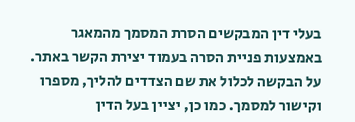בעלי דין המבקשים הסרת המסמך מהמאגר באמצעות פניית הסרה בעמוד יצירת הקשר באתר. על הבקשה לכלול את שם הצדדים להליך, מספרו וקישור למסמך. כמו כן, יציין בעל הדין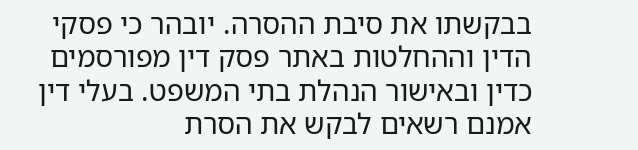בבקשתו את סיבת ההסרה. יובהר כי פסקי הדין וההחלטות באתר פסק דין מפורסמים כדין ובאישור הנהלת בתי המשפט. בעלי דין אמנם רשאים לבקש את הסרת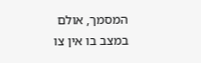המסמך, אולם במצב בו אין צו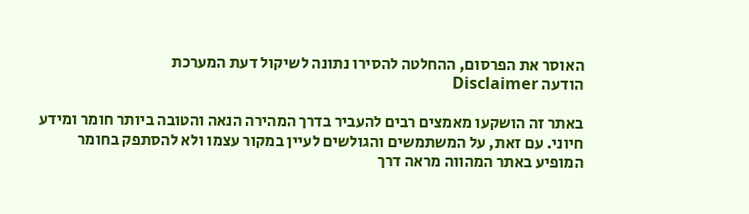האוסר את הפרסום, ההחלטה להסירו נתונה לשיקול דעת המערכת
הודעה Disclaimer

באתר זה הושקעו מאמצים רבים להעביר בדרך המהירה הנאה והטובה ביותר חומר ומידע חיוני. עם זאת, על המשתמשים והגולשים לעיין במקור עצמו ולא להסתפק בחומר המופיע באתר המהווה מראה דרך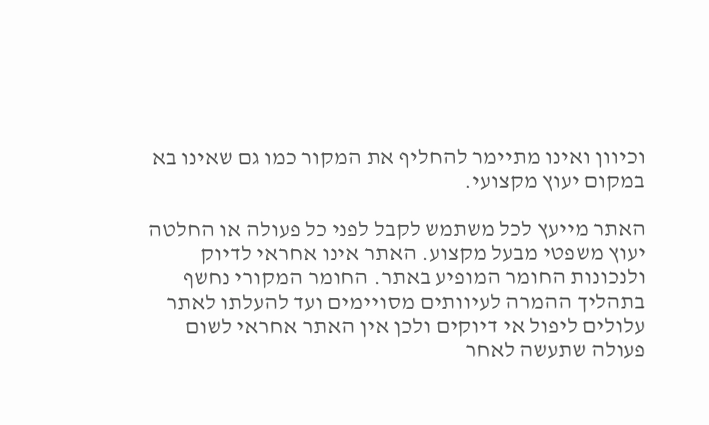וכיוון ואינו מתיימר להחליף את המקור כמו גם שאינו בא במקום יעוץ מקצועי.

האתר מייעץ לכל משתמש לקבל לפני כל פעולה או החלטה יעוץ משפטי מבעל מקצוע. האתר אינו אחראי לדיוק ולנכונות החומר המופיע באתר. החומר המקורי נחשף בתהליך ההמרה לעיוותים מסויימים ועד להעלתו לאתר עלולים ליפול אי דיוקים ולכן אין האתר אחראי לשום פעולה שתעשה לאחר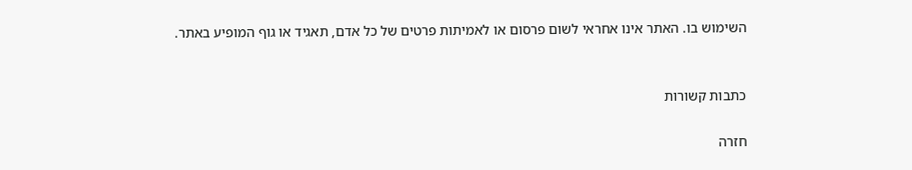השימוש בו. האתר אינו אחראי לשום פרסום או לאמיתות פרטים של כל אדם, תאגיד או גוף המופיע באתר.


כתבות קשורות

חזרה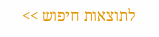לתוצאות חיפוש >>